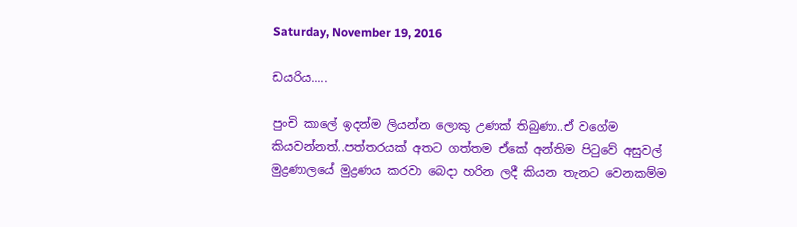Saturday, November 19, 2016

ඩයරිය.....

පුංචි කාලේ ඉදන්ම ලියන්න ලොකු උණක් තිබුණා..ඒ වගේම කියවන්නත්..පත්තරයක් අතට ගත්තම ඒකේ අන්තිම පිටුවේ අසුවල් මුද්‍රණාලයේ මුද්‍රණය කරවා බෙදා හරින ලදී කියන තැනට වෙනකම්ම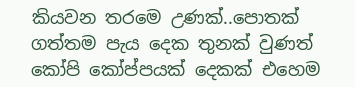කියවන තරමෙ උණක්..පොතක් ගත්තම පැය දෙක තුනක් වුණත් කෝපි කෝප්පයක් දෙකක් එහෙම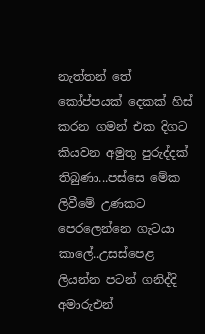නැත්තන් තේ කෝප්පයක් දෙකක් හිස් කරන ගමන් එක දිගට කියවන අමුතු පුරුද්දක් තිබුණා...පස්සෙ මේක ලිවීමේ උණකට පෙරලෙන්නෙ ගැටයා කාලේ..උසස්පෙළ ලියන්න පටන් ගනිද්දි අමාරුඑන්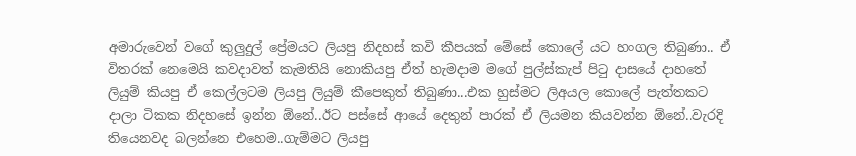අමාරුවෙන් වගේ කුලුදුල් ප්‍රේමයට ලියපු නිදහස් කවි කීපයක් මේසේ කොලේ යට හංගල තිබුණා.. ඒ විතරක් නෙමෙයි කවදාවත් කැමතියි නොකියපු ඒත් හැමදාම මගේ පුල්ස්කැප් පිටු දාසයේ දාහතේ ලියුම් කියපු ඒ කෙල්ලටම ලියපු ලියුම් කීපෙකුත් තිබුණා...එක හුස්මට ලිඅයල කොලේ පැත්තකට දාලා ටිකක නිදහසේ ඉන්න ඕනේ..ඊට පස්සේ ආයේ දෙතුන් පාරක් ඒ ලියමන කියවන්න ඕනේ..වැරදි තියෙනවද බලන්නෙ එහෙම..ගැම්මට ලියපු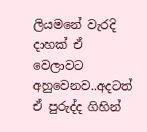ලියමනේ වැරදි දාහක් ඒ වෙලාවට අහුවෙනව..අදටත් ඒ පුරුද්ද ගිහින්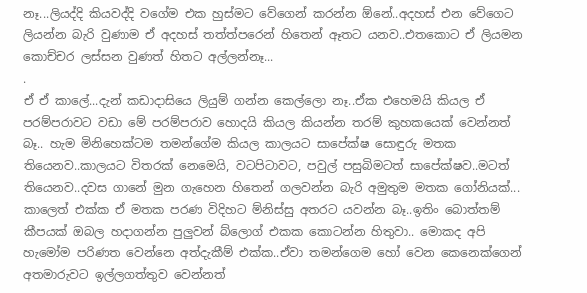නෑ...ලියද්දි කියවද්දි වගේම එක හුස්මට වේගෙන් කරන්න ඕනේ..අදහස් එන වේගෙට ලියන්න බැරි වුණාම ඒ අදහස් තත්ත්පරෙන් හිතෙන් ඈතට යනව..එතකොට ඒ ලියමන කොච්චර ලස්සන වුණත් හිතට අල්ලන්නෑ...
.
ඒ ඒ කාලේ...දැන් කඩාදාසියෙ ලියුම් ගන්න කෙල්ලො නෑ..ඒක එහෙමයි කියල ඒ පරම්පරාවට වඩා මේ පරම්පරාව හොදයි කියල කියන්න තරම් කුහකයෙක් වෙන්නත් බෑ.. හැම මිනිහෙක්ටම තමන්ගේම කියල කාලයට සාපේක්ෂ සොඳුරු මතක තියෙනව..කාලයට විතරක් නෙමෙයි, වටපිටාවට, පවුල් පසුබිමටත් සාපේක්ෂව..මටත් තියෙනව..දවස ගානේ මුන ගැහෙන හිතෙන් ගලවන්න බැරි අමුතුම මතක ගෝනියක්...
කාලෙත් එක්ක ඒ මතක පරණ විදිහට ම්නිස්සු අතරට යවන්න බෑ..ඉතිං බොත්තම් කීපයක් ඔබල හදාගන්න පුලුවන් බ්ලොග් එකක කොටන්න හිතුවා.. මොකද අපි හැමෝම පරිණත වෙන්නෙ අත්දැකීම් එක්ක..ඒවා තමන්ගෙම හෝ වෙන කෙනෙක්ගෙන් අතමාරුවට ඉල්ලගත්තුව වෙන්නත්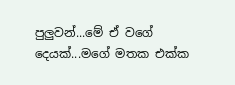පුලුවන්...මේ ඒ වගේ දෙයක්...මගේ මතක එක්ක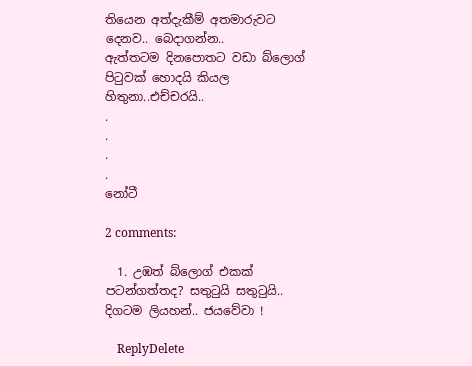තියෙන අත්දැකීම් අතමාරුවට දෙනව.. බෙදාගන්න..
ඇත්තටම දිනපොතට වඩා බ්ලොග් පිටුවක් හොදයි කියල හිතුනා..එච්චරයි..
.
.
.
.
නෝටී

2 comments:

  1. උඹත් බ්ලොග් එකක් පටන්ගත්තද? සතුටුයි සතුටුයි.. දිගටම ලියහන්.. ජයවේවා !

    ReplyDelete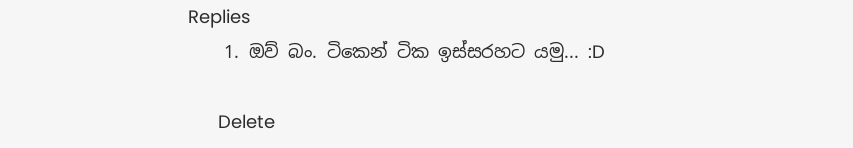Replies
    1. ඔව් බං. ටිකෙන් ටික ඉස්සරහට යමු... :D

      Delete